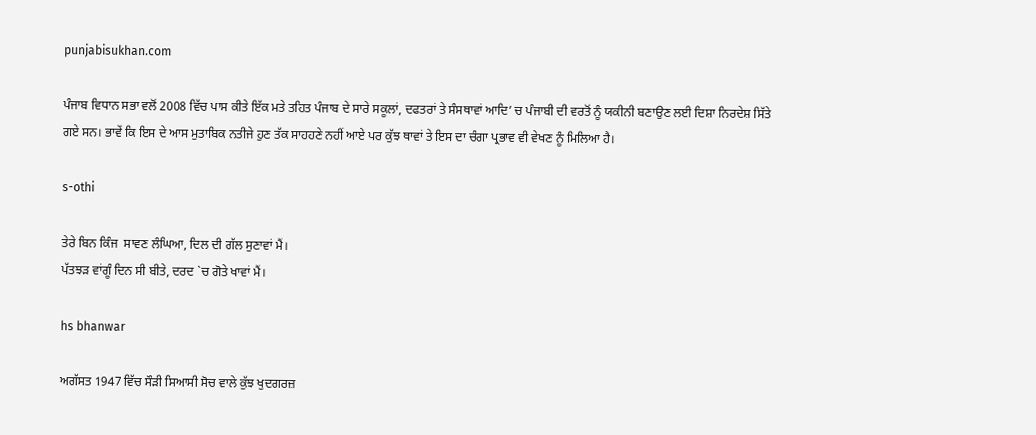punjabisukhan.com

ਪੰਜਾਬ ਵਿਧਾਨ ਸਭਾ ਵਲੋਂ 2008 ਵਿੱਚ ਪਾਸ ਕੀਤੇ ਇੱਕ ਮਤੇ ਤਹਿਤ ਪੰਜਾਬ ਦੇ ਸਾਰੇ ਸਕੂਲਾਂ, ਦਫਤਰਾਂ ਤੇ ਸੰਸਥਾਵਾਂ ਆਦਿ’ ਚ ਪੰਜਾਬੀ ਦੀ ਵਰਤੋਂ ਨੂੰ ਯਕੀਨੀ ਬਣਾਉਣ ਲਈ ਦਿਸ਼ਾ ਨਿਰਦੇਸ਼ ਸਿੱਤੇ ਗਏ ਸਨ। ਭਾਵੇਂ ਕਿ ਇਸ ਦੇ ਆਸ ਮੁਤਾਬਿਕ ਨਤੀਜੇ ਹੁਣ ਤੱਕ ਸਾਹਹਣੇ ਨਹੀਂ ਆਏ ਪਰ ਕੁੱਝ ਥਾਵਾਂ ਤੇ ਇਸ ਦਾ ਚੰਗਾ ਪ੍ਰਭਾਵ ਵੀ ਵੇਖਣ ਨੂੰ ਮਿਲਿਆ ਹੈ।

s-othi

ਤੇਰੇ ਬਿਨ ਕਿੰਜ  ਸਾਵਣ ਲੰਘਿਆ, ਦਿਲ ਦੀ ਗੱਲ ਸੁਣਾਵਾਂ ਮੈਂ।
ਪੱਤਝੜ ਵਾਂਗੂੰ ਦਿਨ ਸੀ ਬੀਤੇ, ਦਰਦ `ਚ ਗੋਤੇ ਖਾਵਾਂ ਮੈਂ।

hs bhanwar

ਅਗੱਸਤ 1947 ਵਿੱਚ ਸੌੜੀ ਸਿਆਸੀ ਸੋਚ ਵਾਲੇ ਕੁੱਝ ਖੁਦਗਰਜ਼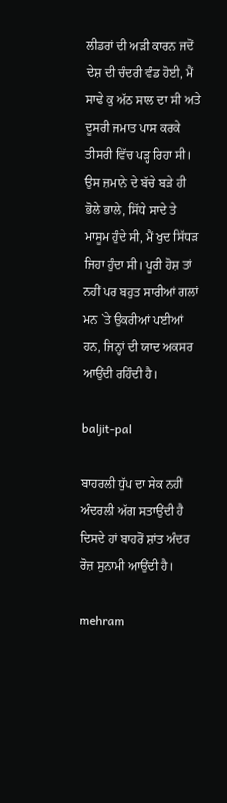ਲੀਡਰਾਂ ਦੀ ਅੜੀ ਕਾਰਨ ਜਦੋਂ ਦੇਸ਼ ਦੀ ਚੰਦਰੀ ਵੰਡ ਹੋਈ, ਮੈਂ ਸਾਢੇ ਕੁ ਅੱਠ ਸਾਲ ਦਾ ਸੀ ਅਤੇ ਦੂਸਰੀ ਜਮਾਤ ਪਾਸ ਕਰਕੇ ਤੀਸਰੀ ਵਿੱਚ ਪੜ੍ਹ ਰਿਹਾ ਸੀ। ਉਸ ਜ਼ਮਾਨੇ ਦੇ ਬੱਚੇ ਬੜੇ ਹੀ ਭੋਲੇ ਭਾਲੇ, ਸਿੱਧੇ ਸਾਦੇ ਤੇ ਮਾਸੂਮ ਹੁੰਦੇ ਸੀ, ਮੈਂ ਖੁਦ ਸਿੱਧੜ ਜਿਹਾ ਹੁੰਦਾ ਸੀ। ਪੂਰੀ ਹੋਸ਼ ਤਾਂ ਨਹੀਂ ਪਰ ਬਹੁਤ ਸਾਰੀਆਂ ਗਲਾਂ ਮਨ `ਤੇ ਉਕਰੀਆਂ ਪਈਆਂ ਹਨ, ਜਿਨ੍ਹਾਂ ਦੀ ਯਾਦ ਅਕਸਰ ਆਉਂਦੀ ਰਹਿੰਦੀ ਹੈ।

baljit-pal

ਬਾਹਰਲੀ ਧੁੱਪ ਦਾ ਸੇਕ ਨਹੀਂ ਅੰਦਰਲੀ ਅੱਗ ਸਤਾਉਂਦੀ ਹੈ
ਦਿਸਦੇ ਹਾਂ ਬਾਹਰੋਂ ਸ਼ਾਂਤ ਅੰਦਰ ਰੋਜ਼ ਸੁਨਾਮੀ ਆਉਂਦੀ ਹੈ।

mehram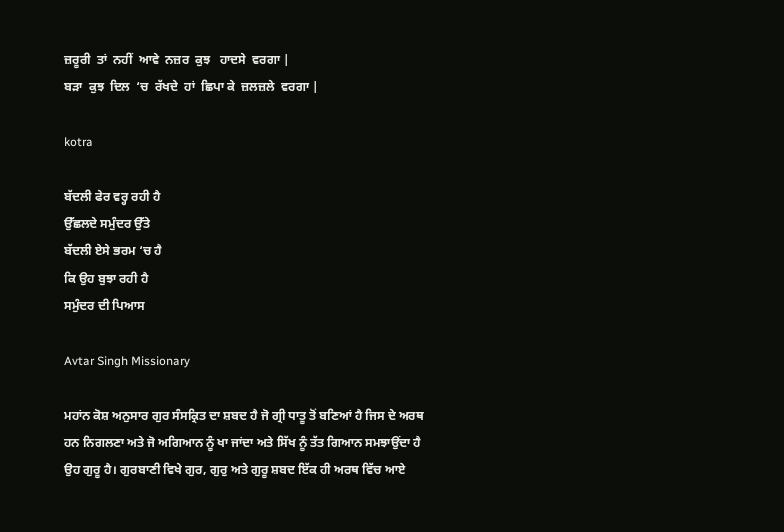ਜ਼ਰੂਰੀ  ਤਾਂ  ਨਹੀਂ  ਆਵੇ  ਨਜ਼ਰ  ਕੁਝ   ਹਾਦਸੇ  ਵਰਗਾ |
ਬੜਾ  ਕੁਝ  ਦਿਲ  ‘ਚ  ਰੱਖਦੇ  ਹਾਂ  ਛਿਪਾ ਕੇ  ਜ਼ਲਜ਼ਲੇ  ਵਰਗਾ |

kotra

ਬੱਦਲੀ ਫੇਰ ਵਰ੍ਹ ਰਹੀ ਹੈ
ਉੱਛਲਦੇ ਸਮੁੰਦਰ ਉੱਤੇ
ਬੱਦਲੀ ਏਸੇ ਭਰਮ ‘ਚ ਹੈ
ਕਿ ਉਹ ਬੁਝਾ ਰਹੀ ਹੈ
ਸਮੁੰਦਰ ਦੀ ਪਿਆਸ

Avtar Singh Missionary

ਮਹਾਂਨ ਕੋਸ਼ ਅਨੁਸਾਰ ਗੁਰ ਸੰਸਕ੍ਰਿਤ ਦਾ ਸ਼ਬਦ ਹੈ ਜੋ ਗ੍ਰੀ ਧਾਤੂ ਤੋਂ ਬਣਿਆਂ ਹੈ ਜਿਸ ਦੇ ਅਰਥ ਹਨ ਨਿਗਲਣਾ ਅਤੇ ਜੋ ਅਗਿਆਨ ਨੂੰ ਖਾ ਜਾਂਦਾ ਅਤੇ ਸਿੱਖ ਨੂੰ ਤੱਤ ਗਿਆਨ ਸਮਝਾਉਂਦਾ ਹੈ ਉਹ ਗੁਰੂ ਹੈ। ਗੁਰਬਾਣੀ ਵਿਖੇ ਗੁਰ, ਗੁਰੁ ਅਤੇ ਗੁਰੂ ਸ਼ਬਦ ਇੱਕ ਹੀ ਅਰਥ ਵਿੱਚ ਆਏ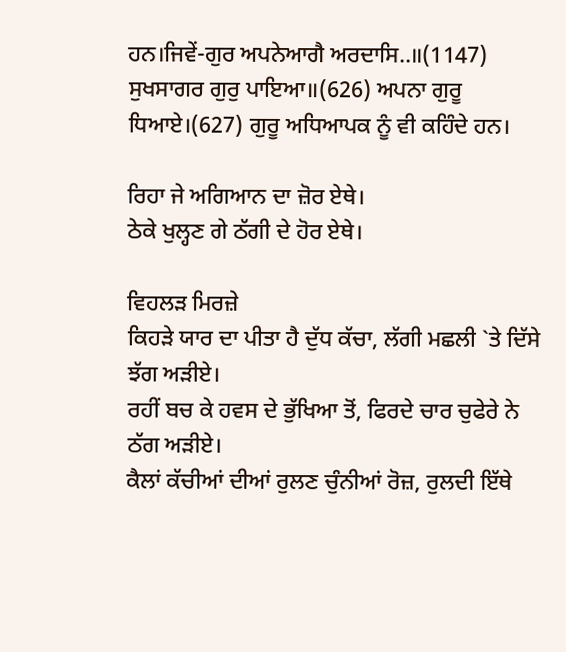ਹਨ।ਜਿਵੇਂ-ਗੁਰ ਅਪਨੇਆਗੈ ਅਰਦਾਸਿ..॥(1147) ਸੁਖਸਾਗਰ ਗੁਰੁ ਪਾਇਆ॥(626) ਅਪਨਾ ਗੁਰੂ ਧਿਆਏ।(627) ਗੁਰੂ ਅਧਿਆਪਕ ਨੂੰ ਵੀ ਕਹਿੰਦੇ ਹਨ।

ਰਿਹਾ ਜੇ ਅਗਿਆਨ ਦਾ ਜ਼ੋਰ ਏਥੇ।
ਠੇਕੇ ਖੁਲ੍ਹਣ ਗੇ ਠੱਗੀ ਦੇ ਹੋਰ ਏਥੇ।

ਵਿਹਲੜ ਮਿਰਜ਼ੇ
ਕਿਹੜੇ ਯਾਰ ਦਾ ਪੀਤਾ ਹੈ ਦੁੱਧ ਕੱਚਾ, ਲੱਗੀ ਮਛਲੀ `ਤੇ ਦਿੱਸੇ ਝੱਗ ਅੜੀਏ।
ਰਹੀਂ ਬਚ ਕੇ ਹਵਸ ਦੇ ਭੁੱਖਿਆ ਤੋਂ, ਫਿਰਦੇ ਚਾਰ ਚੁਫੇਰੇ ਨੇ ਠੱਗ ਅੜੀਏ।
ਕੈਲਾਂ ਕੱਚੀਆਂ ਦੀਆਂ ਰੁਲਣ ਚੁੰਨੀਆਂ ਰੋਜ਼, ਰੁਲਦੀ ਇੱਥੇ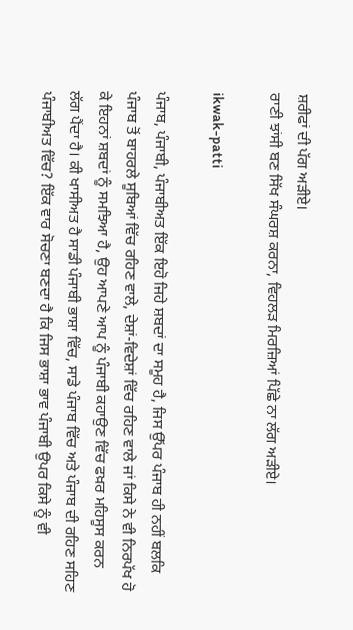ਸ਼ਰੀਫਾਂ ਦੀ ਪੱਗ ਅੜੀਏ।
ਰਾਣੀ ਝਾਂਸੀ ਬਣ ਸਿੱਖ ਸੰਘਰਸ਼ ਕਰਨਾ, ਵਿਹਲੜ ਮਿਰਜ਼ਿਆਂ ਪਿੱਛੇ ਨਾ ਲੱਗ ਅੜੀਏ।

ikwak-patti

ਪੰਜਾਬ, ਪੰਜਾਬੀ, ਪੰਜਾਬੀਅਤ ਇੱਕ ਇਹੋ ਜਿਹੇ ਸ਼ਬਦਾਂ ਦਾ ਸਮੂਹ ਹੈ, ਜਿਸ ਉੱਪਰ ਪੰਜਾਬ ਹੀ ਨਹੀਂ ਬਲਕਿ ਪੰਜਾਬ ਤੋਂ ਬਾਹਰਲੇ ਸੂਬਿਆਂ ਵਿੱਚ ਰਹਿਣ ਵਾਲੇ, ਦੇਸ਼ਾਂ-ਵਿਦੇਸ਼ਾਂ ਵਿੱਚ ਰਹਿਣ ਵਾਲੇ ਜਾਂ ਕਿਸੇ ਨੇ ਵੀ ਨਿਰਪੱਖ ਹੋ ਕੇ ਇਹਨਾਂ ਸ਼ਬਦਾਂ ਨੂੰ ਸਮਝਿਆ ਹੈ, ਉਹ ਆਪਣੇ ਆਪ ਨੂੰ ਪੰਜਾਬੀ ਕਹਾਉਣ ਵਿੱਚ ਫਖ਼ਰ ਮਹਿਸੂਸ ਕਰਨ ਲੱਗ ਪੈਂਦਾ ਹੈ। ਕੀ ਖਾਸੀਅਤ ਹੈ ਸਾਡੀ ਪੰਜਾਬੀ ਭਾਸ਼ਾ ਵਿੱਚ, ਸਾਡੇ ਪੰਜਾਬ ਵਿੱਚ ਅਤੇ ਪੰਜਾਬ ਦੀ ਰਹਿਣ ਸਹਿਣ ਪੰਜਾਬੀਅਤ ਵਿੱਚ? ਇੱਕ ਵਾਰ ਸੋਚਣਾ ਬਣਦਾ ਹੈ ਕਿ ਜਿਸ ਭਾਸ਼ਾ ਭਾਵ ਪੰਜਾਬੀ ਉਪਰ ਕਿਸੇ ਨੂੰ ਵੀ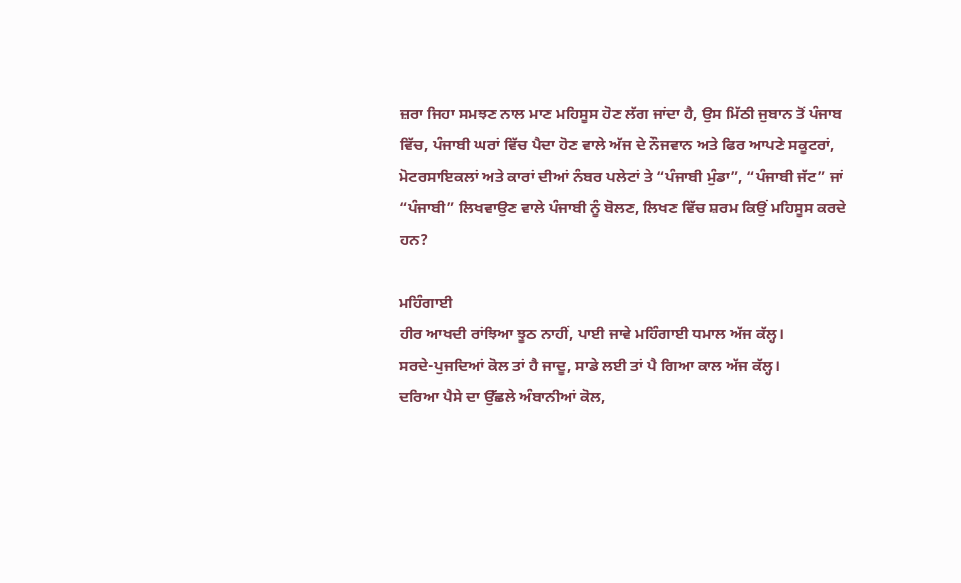ਜ਼ਰਾ ਜਿਹਾ ਸਮਝਣ ਨਾਲ ਮਾਣ ਮਹਿਸੂਸ ਹੋਣ ਲੱਗ ਜਾਂਦਾ ਹੈ, ਉਸ ਮਿੱਠੀ ਜੁਬਾਨ ਤੋਂ ਪੰਜਾਬ ਵਿੱਚ, ਪੰਜਾਬੀ ਘਰਾਂ ਵਿੱਚ ਪੈਦਾ ਹੋਣ ਵਾਲੇ ਅੱਜ ਦੇ ਨੌਜਵਾਨ ਅਤੇ ਫਿਰ ਆਪਣੇ ਸਕੂਟਰਾਂ, ਮੋਟਰਸਾਇਕਲਾਂ ਅਤੇ ਕਾਰਾਂ ਦੀਆਂ ਨੰਬਰ ਪਲੇਟਾਂ ਤੇ “ਪੰਜਾਬੀ ਮੁੰਡਾ”, “ਪੰਜਾਬੀ ਜੱਟ” ਜਾਂ “ਪੰਜਾਬੀ” ਲਿਖਵਾਉਣ ਵਾਲੇ ਪੰਜਾਬੀ ਨੂੰ ਬੋਲਣ, ਲਿਖਣ ਵਿੱਚ ਸ਼ਰਮ ਕਿਉਂ ਮਹਿਸੂਸ ਕਰਦੇ ਹਨ?

ਮਹਿੰਗਾਈ
ਹੀਰ ਆਖਦੀ ਰਾਂਝਿਆ ਝੂਠ ਨਾਹੀਂ, ਪਾਈ ਜਾਵੇ ਮਹਿੰਗਾਈ ਧਮਾਲ ਅੱਜ ਕੱਲ੍ਹ।
ਸਰਦੇ-ਪੁਜਦਿਆਂ ਕੋਲ ਤਾਂ ਹੈ ਜਾਦੂ, ਸਾਡੇ ਲਈ ਤਾਂ ਪੈ ਗਿਆ ਕਾਲ ਅੱਜ ਕੱਲ੍ਹ।
ਦਰਿਆ ਪੈਸੇ ਦਾ ਉੱਛਲੇ ਅੰਬਾਨੀਆਂ ਕੋਲ,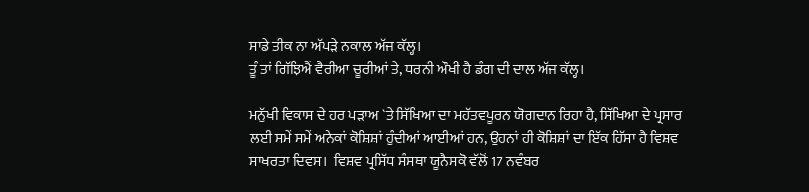ਸਾਡੇ ਤੀਕ ਨਾ ਅੱਪੜੇ ਨਕਾਲ ਅੱਜ ਕੱਲ੍ਹ।
ਤੂੰ ਤਾਂ ਗਿੱਝਿਐਂ ਵੈਰੀਆ ਚੂਰੀਆਂ ਤੇ, ਧਰਨੀ ਔਖੀ ਹੈ ਡੰਗ ਦੀ ਦਾਲ ਅੱਜ ਕੱਲ੍ਹ।

ਮਨੁੱਖੀ ਵਿਕਾਸ ਦੇ ਹਰ ਪੜਾਅ `ਤੇ ਸਿੱਖਿਆ ਦਾ ਮਹੱਤਵਪੂਰਨ ਯੋਗਦਾਨ ਰਿਹਾ ਹੈ, ਸਿੱਖਿਆ ਦੇ ਪ੍ਰਸਾਰ ਲਈ ਸਮੇਂ ਸਮੇਂ ਅਨੇਕਾਂ ਕੋਸ਼ਿਸ਼ਾਂ ਹੁੰਦੀਆਂ ਆਈਆਂ ਹਨ, ਉਹਨਾਂ ਹੀ ਕੋਸ਼ਿਸ਼ਾਂ ਦਾ ਇੱਕ ਹਿੱਸਾ ਹੈ ਵਿਸ਼ਵ ਸਾਖਰਤਾ ਦਿਵਸ।  ਵਿਸ਼ਵ ਪ੍ਰਸਿੱਧ ਸੰਸਥਾ ਯੂਨੈਸਕੋ ਵੱਲੋਂ 17 ਨਵੰਬਰ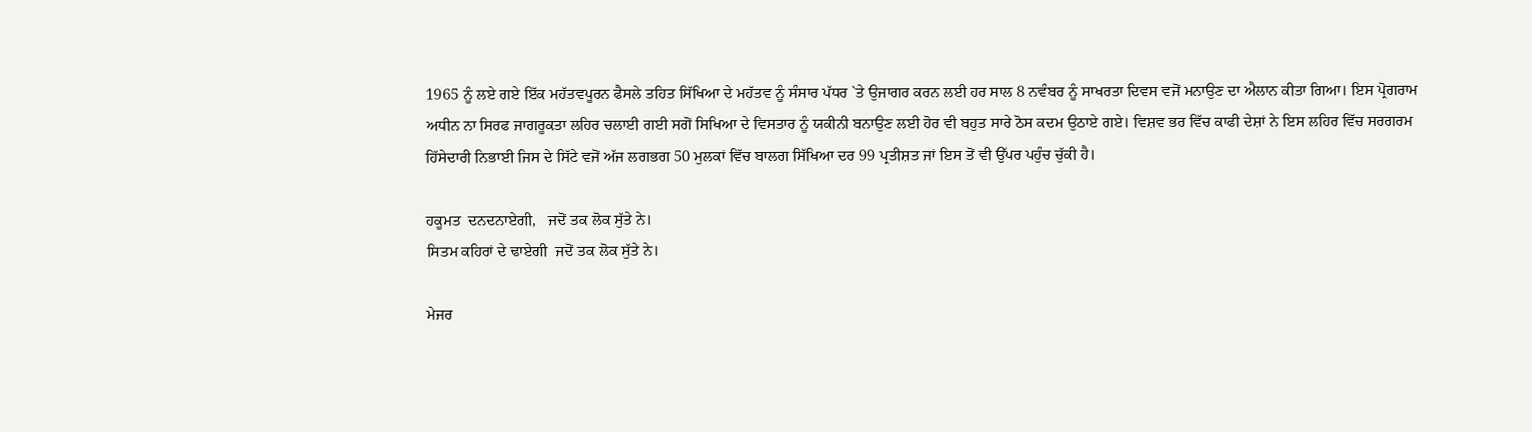1965 ਨੂੰ ਲਏ ਗਏ ਇੱਕ ਮਹੱਤਵਪੂਰਨ ਫੈਸਲੇ ਤਹਿਤ ਸਿੱਖਿਆ ਦੇ ਮਹੱਤਵ ਨੂੰ ਸੰਸਾਰ ਪੱਧਰ `ਤੇ ਉਜਾਗਰ ਕਰਨ ਲਈ ਹਰ ਸਾਲ 8 ਨਵੰਬਰ ਨੂੰ ਸਾਖਰਤਾ ਦਿਵਸ ਵਜੋਂ ਮਨਾਉਣ ਦਾ ਐਲਾਨ ਕੀਤਾ ਗਿਆ। ਇਸ ਪ੍ਰੋਗਰਾਮ ਅਧੀਨ ਨਾ ਸਿਰਫ ਜਾਗਰੂਕਤਾ ਲਹਿਰ ਚਲਾਈ ਗਈ ਸਗੋਂ ਸਿਖਿਆ ਦੇ ਵਿਸਤਾਰ ਨੂੰ ਯਕੀਨੀ ਬਨਾਉਣ ਲਈ ਹੋਰ ਵੀ ਬਹੁਤ ਸਾਰੇ ਠੋਸ ਕਦਮ ਉਠਾਏ ਗਏ। ਵਿਸ਼ਵ ਭਰ ਵਿੱਚ ਕਾਫੀ ਦੇਸ਼ਾਂ ਨੇ ਇਸ ਲਹਿਰ ਵਿੱਚ ਸਰਗਰਮ ਹਿੱਸੇਦਾਰੀ ਨਿਭਾਈ ਜਿਸ ਦੇ ਸਿੱਟੇ ਵਜੋਂ ਅੱਜ ਲਗਭਗ 50 ਮੁਲਕਾਂ ਵਿੱਚ ਬਾਲਗ ਸਿੱਖਿਆ ਦਰ 99 ਪ੍ਰਤੀਸ਼ਤ ਜਾਂ ਇਸ ਤੋਂ ਵੀ ਉੱਪਰ ਪਹੁੰਚ ਚੁੱਕੀ ਹੈ।

ਹਕੂਮਤ  ਦਨਦਨਾਏਗੀ,   ਜਦੋਂ ਤਕ ਲੋਕ ਸੁੱਤੇ ਨੇ।
ਸਿਤਮ ਕਹਿਰਾਂ ਦੇ ਢਾਏਗੀ  ਜਦੋਂ ਤਕ ਲੋਕ ਸੁੱਤੇ ਨੇ।

ਮੇਜਰ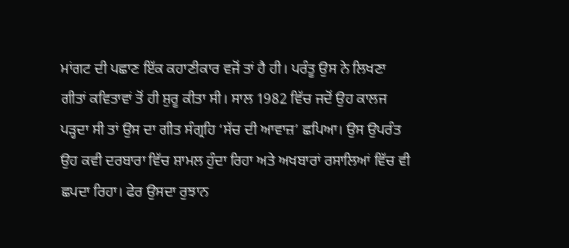ਮਾਂਗਟ ਦੀ ਪਛਾਣ ਇੱਕ ਕਹਾਣੀਕਾਰ ਵਜੋਂ ਤਾਂ ਹੈ ਹੀ। ਪਰੰਤੂ ਉਸ ਨੇ ਲਿਖਣਾ ਗੀਤਾਂ ਕਵਿਤਾਵਾਂ ਤੋਂ ਹੀ ਸ਼ੁਰੂ ਕੀਤਾ ਸੀ। ਸਾਲ 1982 ਵਿੱਚ ਜਦੋਂ ਉਹ ਕਾਲਜ ਪੜ੍ਹਦਾ ਸੀ ਤਾਂ ਉਸ ਦਾ ਗੀਤ ਸੰਗ੍ਰਹਿ ‘ਸੱਚ ਦੀ ਆਵਾਜ਼’ ਛਪਿਆ। ਉਸ ਉਪਰੰਤ ਉਹ ਕਵੀ ਦਰਬਾਰਾ ਵਿੱਚ ਸ਼ਾਮਲ ਹੁੰਦਾ ਰਿਹਾ ਅਤੇ ਅਖਬਾਰਾਂ ਰਸਾਲਿਆਂ ਵਿੱਚ ਵੀ ਛਪਦਾ ਰਿਹਾ। ਫੇਰ ਉਸਦਾ ਰੁਝਾਨ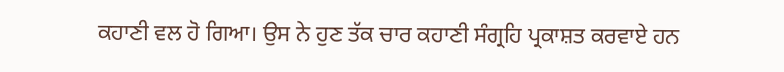ਕਹਾਣੀ ਵਲ ਹੋ ਗਿਆ। ਉਸ ਨੇ ਹੁਣ ਤੱਕ ਚਾਰ ਕਹਾਣੀ ਸੰਗ੍ਰਹਿ ਪ੍ਰਕਾਸ਼ਤ ਕਰਵਾਏ ਹਨ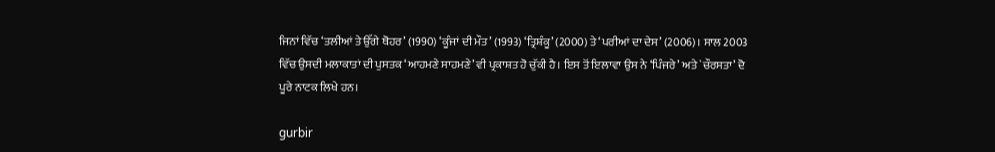ਜਿਨਾਂ ਵਿੱਚ ‘ਤਲੀਆਂ ਤੇ ਉੱਗੇ ਥੋਹਰ’ (1990) ‘ਕੂੰਜਾਂ ਦੀ ਮੌਤ’ (1993) ‘ਤ੍ਰਿਸ਼ੰਕੂ’ (2000) ਤੇ ‘ਪਰੀਆਂ ਦਾ ਦੇਸ’ (2006)। ਸਾਲ 2003 ਵਿੱਚ ਉਸਦੀ ਮਲਾਕਾਤਾਂ ਦੀ ਪੁਸਤਕ ‘ਆਹਮਣੇ ਸਾਹਮਣੇ’ ਵੀ ਪ੍ਰਕਾਸ਼ਤ ਹੋ ਚੁੱਕੀ ਹੈ। ਇਸ ਤੋਂ ਇਲਾਵਾ ਉਸ ਨੇ ‘ਪਿੰਜਰੇ’ ਅਤੇ `ਚੌਰਸਤਾ’ ਦੋ ਪੂਰੇ ਨਾਟਕ ਲਿਖੇ ਹਨ।

gurbir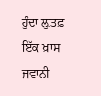ਹੁੰਦਾ ਲ਼ੁਤਫ਼ ਇੱਕ ਖ਼ਾਸ ਜਵਾਨੀ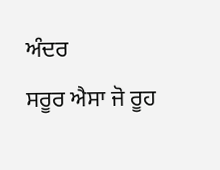ਅੰਦਰ
ਸਰੂਰ ਐਸਾ ਜੋ ਰੂਹ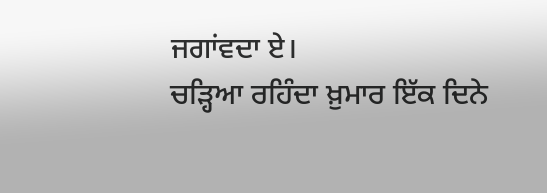ਜਗਾਂਵਦਾ ਏ।
ਚੜ੍ਹਿਆ ਰਹਿੰਦਾ ਖ਼ੁਮਾਰ ਇੱਕ ਦਿਨੇ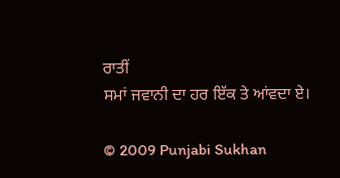ਰਾਤੀਂ
ਸਮਾਂ ਜਵਾਨੀ ਦਾ ਹਰ ਇੱਕ ਤੇ ਆਂਵਦਾ ਏ।

© 2009 Punjabi Sukhan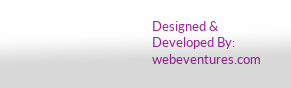Designed & Developed By: webeventures.com